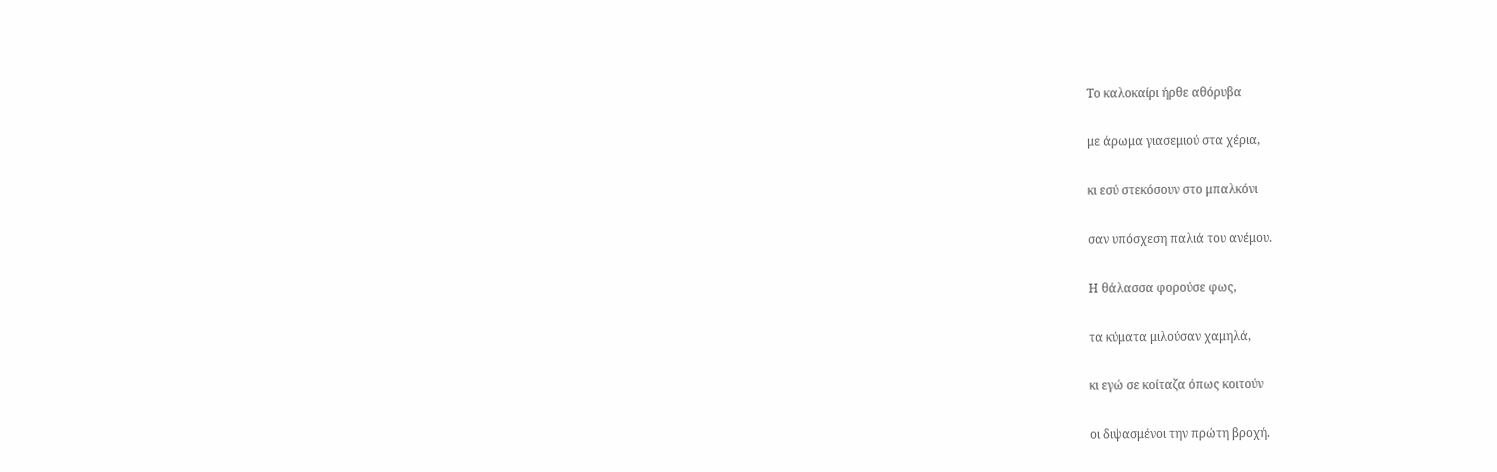Το καλοκαίρι ήρθε αθόρυβα

με άρωμα γιασεμιού στα χέρια,

κι εσύ στεκόσουν στο μπαλκόνι

σαν υπόσχεση παλιά του ανέμου.

Η θάλασσα φορούσε φως,

τα κύματα μιλούσαν χαμηλά,

κι εγώ σε κοίταζα όπως κοιτούν

οι διψασμένοι την πρώτη βροχή.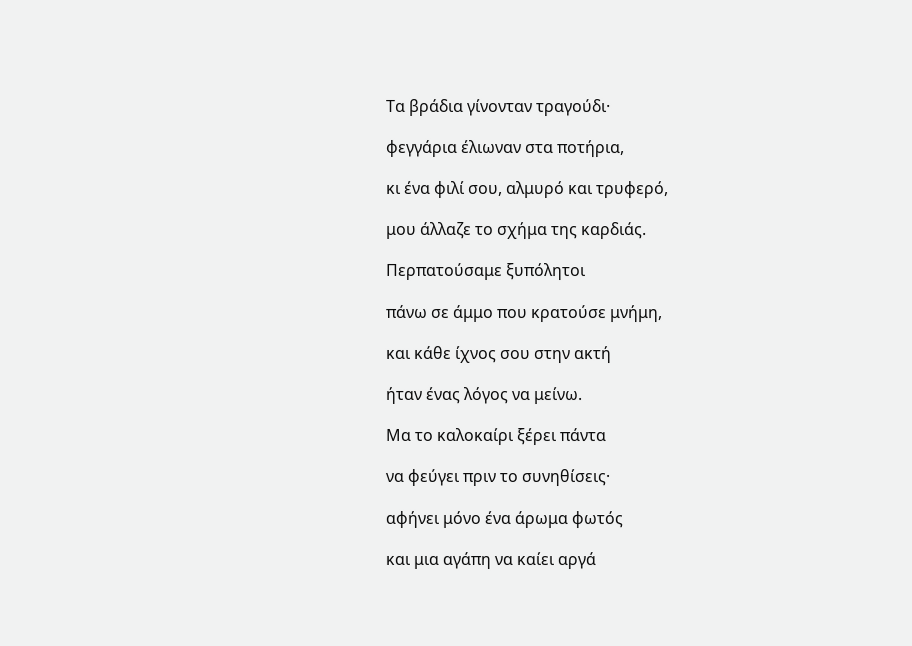Τα βράδια γίνονταν τραγούδι·

φεγγάρια έλιωναν στα ποτήρια,

κι ένα φιλί σου, αλμυρό και τρυφερό,

μου άλλαζε το σχήμα της καρδιάς.

Περπατούσαμε ξυπόλητοι

πάνω σε άμμο που κρατούσε μνήμη,

και κάθε ίχνος σου στην ακτή

ήταν ένας λόγος να μείνω.

Μα το καλοκαίρι ξέρει πάντα

να φεύγει πριν το συνηθίσεις·

αφήνει μόνο ένα άρωμα φωτός

και μια αγάπη να καίει αργά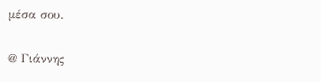μέσα σου.

@ Γιάννης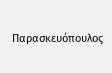Παρασκευόπουλος